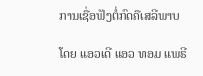ການເຊື່ອຟັງຕໍ່ກົດຄືເສລີພາບ

ໂດຍ ແອວເດີ ແອວ ທອມ ແພຣີ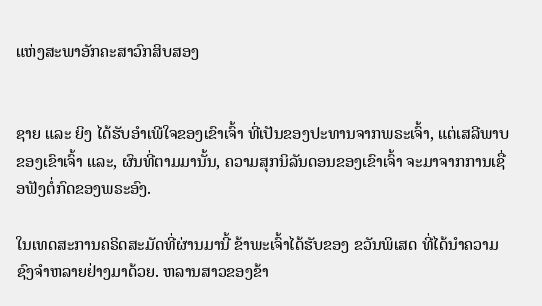ແຫ່ງສະພາອັກຄະສາວົກສິບສອງ


ຊາຍ ແລະ ຍິງ ໄດ້ຮັບອຳເພີໃຈຂອງເຂົາເຈົ້າ ທີ່ເປັນຂອງປະທານຈາກພຣະເຈົ້າ, ແຕ່ເສລີພາບຂອງເຂົາເຈົ້າ ແລະ, ຜົນທີ່ຕາມມານັ້ນ, ຄວາມສຸກນິລັນດອນຂອງເຂົາເຈົ້າ ຈະມາຈາກການເຊື່ອຟັງຕໍ່ກົດຂອງພຣະອົງ.

ໃນເທດສະການຄຣິດສະມັດທີ່ຜ່ານມານີ້ ຂ້າພະເຈົ້າໄດ້ຮັບຂອງ ຂວັນພິເສດ ທີ່ໄດ້ນຳຄວາມຊົງຈຳຫລາຍຢ່າງມາດ້ວຍ. ຫລານສາວຂອງຂ້າ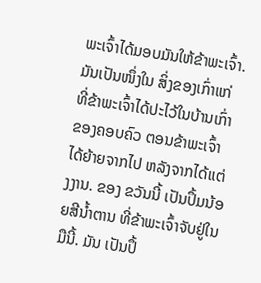ພະເຈົ້າໄດ້ມອບມັນໃຫ້ຂ້າພະເຈົ້າ. ມັນເປັນໜຶ່ງໃນ ສິ່ງຂອງເກົ່າແກ່ທີ່ຂ້າພະເຈົ້າໄດ້ປະໄວ້ໃນບ້ານເກົ່າຂອງຄອບຄົວ ຕອນຂ້າພະເຈົ້າໄດ້ຍ້າຍຈາກໄປ ຫລັງຈາກໄດ້ແຕ່ງງານ. ຂອງ ຂວັນນີ້ ເປັນປຶ້ມນ້ອຍສີນ້ຳຕານ ທີ່ຂ້າພະເຈົ້າຈັບຢູ່ໃນມືນີ້. ມັນ ເປັນປຶ້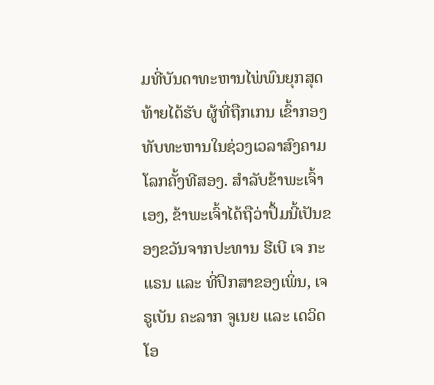ມທີ່ບັນດາທະຫານໄພ່ພົນຍຸກສຸດທ້າຍໄດ້ຮັບ ຜູ້ທີ່ຖືກເກນ ເຂົ້າກອງທັບທະຫານໃນຊ່ວງເວລາສົງຄາມໂລກຄັ້ງທີສອງ. ສຳລັບຂ້າພະເຈົ້າເອງ, ຂ້າພະເຈົ້າໄດ້ຖືວ່າປຶ້ມນີ້ເປັນຂອງຂວັນຈາກປະທານ ຮີເບີ ເຈ ກະແຣນ ແລະ ທີ່ປຶກສາຂອງເພິ່ນ, ເຈ ຣູເບັນ ຄະລາກ ຈູເນຍ ແລະ ເດວິດ ໂອ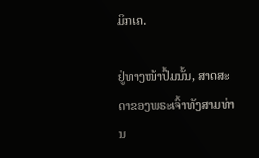ມິກເຄ.

ຢູ່ທາງໜ້າປຶ້ມນັ້ນ, ສາດສະດາຂອງພຣະເຈົ້າທັງສາມທ່ານ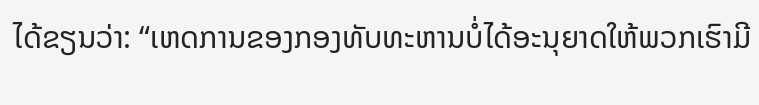ໄດ້ຂຽນວ່າ: “ເຫດການຂອງກອງທັບທະຫານບໍ່ໄດ້ອະນຸຍາດໃຫ້ພວກເຮົາມີ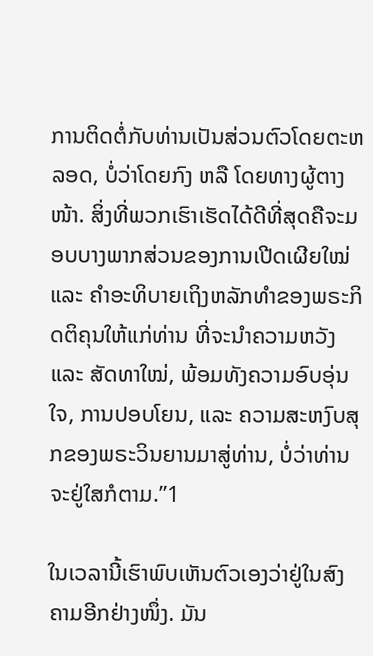ການຕິດຕໍ່ກັບທ່ານເປັນສ່ວນຕົວໂດຍຕະຫລອດ, ບໍ່ວ່າໂດຍກົງ ຫລື ໂດຍທາງຜູ້ຕາງໜ້າ. ສິ່ງທີ່ພວກເຮົາເຮັດໄດ້ດີທີ່ສຸດຄືຈະມອບບາງພາກສ່ວນຂອງການເປີດເຜີຍໃໝ່ ແລະ ຄຳອະທິບາຍເຖິງຫລັກທຳຂອງພຣະກິດຕິຄຸນໃຫ້ແກ່ທ່ານ ທີ່ຈະນຳຄວາມຫວັງ ແລະ ສັດທາໃໝ່, ພ້ອມທັງຄວາມອົບອຸ່ນໃຈ, ການປອບໂຍນ, ແລະ ຄວາມສະຫງົບສຸກຂອງພຣະວິນຍານມາສູ່ທ່ານ, ບໍ່ວ່າທ່ານຈະຢູ່ໃສກໍຕາມ.”1

ໃນເວລານີ້ເຮົາພົບເຫັນຕົວເອງວ່າຢູ່ໃນສົງຄາມອີກຢ່າງໜຶ່ງ. ມັນ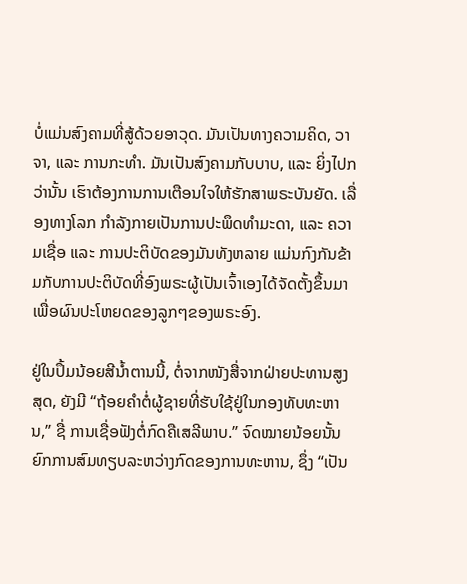ບໍ່ແມ່ນສົງຄາມທີ່ສູ້ດ້ວຍອາວຸດ. ມັນເປັນທາງຄວາມຄິດ, ວາຈາ, ແລະ ການກະທຳ. ມັນເປັນສົງຄາມກັບບາບ, ແລະ ຍິ່ງໄປກວ່ານັ້ນ ເຮົາຕ້ອງການການເຕືອນໃຈໃຫ້ຮັກສາພຣະບັນຍັດ. ເລື່ອງທາງໂລກ ກຳລັງກາຍເປັນການປະພຶດທຳມະດາ, ແລະ ຄວາມເຊື່ອ ແລະ ການປະຕິບັດຂອງມັນທັງຫລາຍ ແມ່ນກົງກັນຂ້າມກັບການປະຕິບັດທີ່ອົງພຣະຜູ້ເປັນເຈົ້າເອງໄດ້ຈັດຕັ້ງຂຶ້ນມາເພື່ອຜົນປະໂຫຍດຂອງລູກໆຂອງພຣະອົງ.

ຢູ່ໃນປຶ້ມນ້ອຍສີນ້ຳຕານນີ້, ຕໍ່ຈາກໜັງສື່ຈາກຝ່າຍປະທານສູງສຸດ, ຍັງມີ “ຖ້ອຍຄຳຕໍ່ຜູ້ຊາຍທີ່ຮັບໃຊ້ຢູ່ໃນກອງທັບທະຫານ,” ຊື່ ການເຊື່ອຟັງຕໍ່ກົດຄືເສລີພາບ.” ຈົດໝາຍນ້ອຍນັ້ນ ຍົກການສົມທຽບລະຫວ່າງກົດຂອງການທະຫານ, ຊຶ່ງ “ເປັນ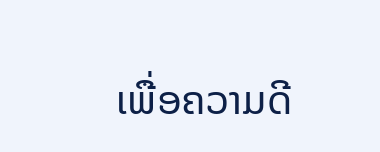ເພື່ອຄວາມດີ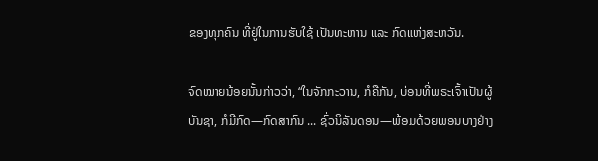ຂອງທຸກຄົນ ທີ່ຢູ່ໃນການຮັບໃຊ້ ເປັນທະຫານ ແລະ ກົດແຫ່ງສະຫວັນ.

ຈົດໝາຍນ້ອຍນັ້ນກ່າວວ່າ, “ໃນຈັກກະວານ, ກໍຄືກັນ, ບ່ອນທີ່ພຣະເຈົ້າເປັນຜູ້ບັນຊາ, ກໍມີກົດ—ກົດສາກົນ ... ຊົ່ວນິລັນດອນ—ພ້ອມດ້ວຍພອນບາງຢ່າງ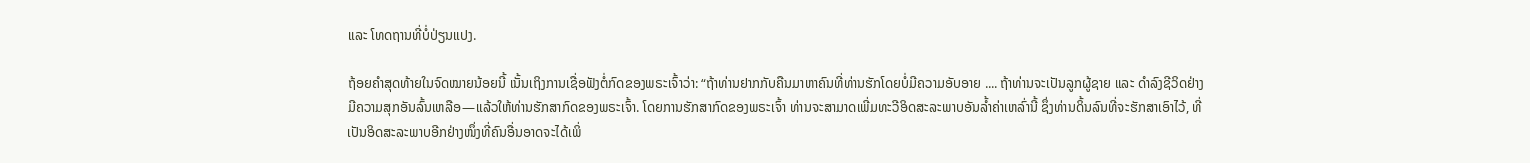ແລະ ໂທດຖານທີ່ບໍ່ປ່ຽນແປງ.

ຖ້ອຍຄຳສຸດທ້າຍໃນຈົດໝາຍນ້ອຍນີ້ ເນັ້ນເຖິງການເຊື່ອຟັງຕໍ່ກົດຂອງພຣະເຈົ້າວ່າ: “ຖ້າທ່ານຢາກກັບຄືນມາຫາຄົນທີ່ທ່ານຮັກໂດຍບໍ່ມີຄວາມອັບອາຍ .... ຖ້າທ່ານຈະເປັນລູກຜູ້ຊາຍ ແລະ ດຳລົງຊີວິດຢ່າງມີຄວາມສຸກອັນລົ້ນເຫລືອ—ແລ້ວໃຫ້ທ່ານຮັກສາກົດຂອງພຣະເຈົ້າ. ໂດຍການຮັກສາກົດຂອງພຣະເຈົ້າ ທ່ານຈະສາມາດເພີ່ມທະວີອິດສະລະພາບອັນລ້ຳຄ່າເຫລົ່ານີ້ ຊຶ່ງທ່ານດິ້ນລົນທີ່ຈະຮັກສາເອົາໄວ້, ທີ່ເປັນອິດສະລະພາບອີກຢ່າງໜຶ່ງທີ່ຄົນອື່ນອາດຈະໄດ້ເພິ່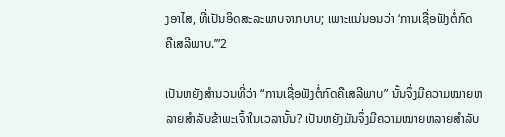ງອາໄສ, ທີ່ເປັນອິດສະລະພາບຈາກບາບ; ເພາະແນ່ນອນວ່າ ‘ການເຊື່ອຟັງຕໍ່ກົດ ຄືເສລີພາບ.’”2

ເປັນຫຍັງສຳນວນທີ່ວ່າ “ການເຊື່ອຟັງຕໍ່ກົດຄືເສລີພາບ” ນັ້ນຈຶ່ງມີຄວາມໝາຍຫລາຍສຳລັບຂ້າພະເຈົ້າໃນເວລານັ້ນ? ເປັນຫຍັງມັນຈຶ່ງມີຄວາມໝາຍຫລາຍສຳລັບ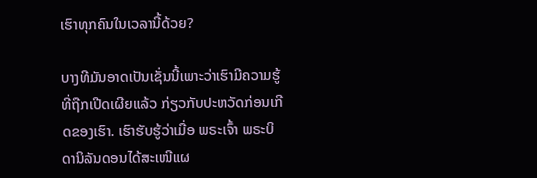ເຮົາທຸກຄົນໃນເວລານີ້ດ້ວຍ?

ບາງທີມັນອາດເປັນເຊັ່ນນີ້ເພາະວ່າເຮົາມີຄວາມຮູ້ທີ່ຖືກເປີດເຜີຍແລ້ວ ກ່ຽວກັບປະຫວັດກ່ອນເກີດຂອງເຮົາ. ເຮົາຮັບຮູ້ວ່າເມື່ອ ພຣະເຈົ້າ ພຣະບິດານິລັນດອນໄດ້ສະເໜີແຜ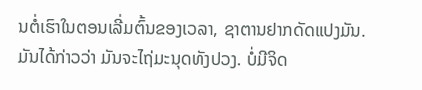ນຕໍ່ເຮົາໃນຕອນເລີ່ມຕົ້ນຂອງເວລາ, ຊາຕານຢາກດັດແປງມັນ. ມັນໄດ້ກ່າວວ່າ ມັນຈະໄຖ່ມະນຸດທັງປວງ. ບໍ່ມີຈິດ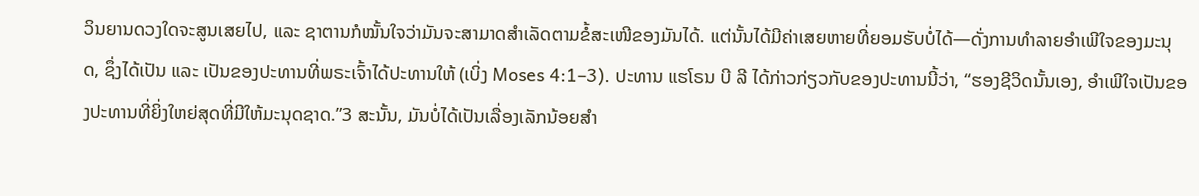ວິນຍານດວງໃດຈະສູນເສຍໄປ, ແລະ ຊາຕານກໍໝັ້ນໃຈວ່າມັນຈະສາມາດສຳເລັດຕາມຂໍ້ສະເໜີຂອງມັນໄດ້. ແຕ່ນັ້ນໄດ້ມີຄ່າເສຍຫາຍທີ່ຍອມຮັບບໍ່ໄດ້—ດັ່ງການທຳລາຍອຳເພີໃຈຂອງມະນຸດ, ຊຶ່ງໄດ້ເປັນ ແລະ ເປັນຂອງປະທານທີ່ພຣະເຈົ້າໄດ້ປະທານໃຫ້ (ເບິ່ງ Moses 4:1–3). ປະທານ ແຮໂຣນ ບີ ລີ ໄດ້ກ່າວກ່ຽວກັບຂອງປະທານນີ້ວ່າ, “ຮອງຊີວິດນັ້ນເອງ, ອຳເພີໃຈເປັນຂອງປະທານທີ່ຍິ່ງໃຫຍ່ສຸດທີ່ມີໃຫ້ມະນຸດຊາດ.”3 ສະນັ້ນ, ມັນບໍ່ໄດ້ເປັນເລື່ອງເລັກນ້ອຍສຳ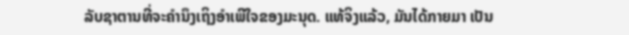ລັບຊາຕານທີ່ຈະຄຳນຶງເຖິງອຳເພີໃຈຂອງມະນຸດ. ແທ້ຈິງແລ້ວ, ມັນໄດ້ກາຍມາ ເປັນ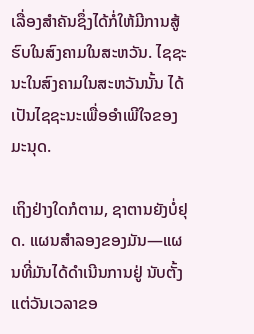ເລື່ອງສຳຄັນຊຶ່ງໄດ້ກໍ່ໃຫ້ມີການສູ້ຮົບໃນສົງຄາມໃນສະຫວັນ. ໄຊຊະນະໃນສົງຄາມໃນສະຫວັນນັ້ນ ໄດ້ເປັນໄຊຊະນະເພື່ອອຳເພີໃຈຂອງມະນຸດ.

ເຖິງຢ່າງໃດກໍຕາມ, ຊາຕານຍັງບໍ່ຢຸດ. ແຜນສຳລອງຂອງມັນ—ແຜນທີ່ມັນໄດ້ດຳເນີນການຢູ່ ນັບຕັ້ງແຕ່ວັນເວລາຂອ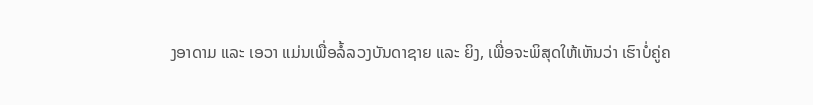ງອາດາມ ແລະ ເອວາ ແມ່ນເພື່ອລໍ້ລວງບັນດາຊາຍ ແລະ ຍິງ, ເພື່ອຈະພິສຸດໃຫ້ເຫັນວ່າ ເຮົາບໍ່ຄູ່ຄ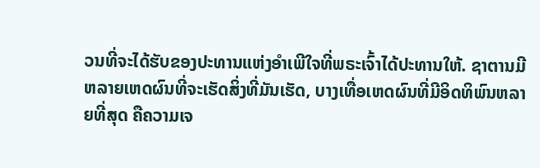ວນທີ່ຈະໄດ້ຮັບຂອງປະທານແຫ່ງອຳເພີໃຈທີ່ພຣະເຈົ້າໄດ້ປະທານໃຫ້. ຊາຕານມີຫລາຍເຫດຜົນທີ່ຈະເຮັດສິ່ງທີ່ມັນເຮັດ, ບາງເທື່ອເຫດຜົນທີ່ມີອິດທິພົນຫລາຍທີ່ສຸດ ຄືຄວາມເຈ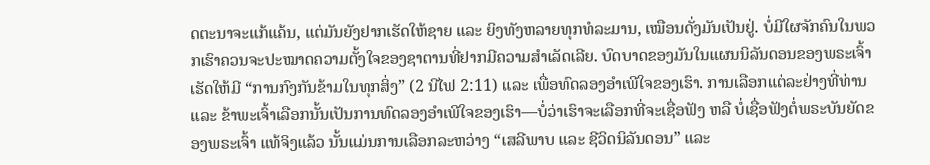ດຕະນາຈະແກ້ແຄ້ນ, ແຕ່ມັນຍັງຢາກເຮັດໃຫ້ຊາຍ ແລະ ຍິງທັງຫລາຍທຸກທໍລະມານ, ເໝືອນດັ່ງມັນເປັນຢູ່. ບໍ່ມີໃຜຈັກຄົນໃນພວກເຮົາຄວນຈະປະໝາດຄວາມຕັ້ງໃຈຂອງຊາຕານທີ່ຢາກມີຄວາມສຳເລັດເລີຍ. ບົດບາດຂອງມັນໃນແຜນນິລັນດອນຂອງພຣະເຈົ້າເຮັດໃຫ້ມີ “ການກົງກັນຂ້າມໃນທຸກສິ່ງ” (2 ນີໄຟ 2:11) ແລະ ເພື່ອທົດລອງອຳເພີໃຈຂອງເຮົາ. ການເລືອກແຕ່ລະຢ່າງທີ່ທ່ານ ແລະ ຂ້າພະເຈົ້າເລືອກນັ້ນເປັນການທົດລອງອຳເພີໃຈຂອງເຮົາ—ບໍ່ວ່າເຮົາຈະເລືອກທີ່ຈະເຊື່ອຟັງ ຫລື ບໍ່ເຊື່ອຟັງຕໍ່ພຣະບັນຍັດຂອງພຣະເຈົ້າ ແທ້ຈິງແລ້ວ ນັ້ນແມ່ນການເລືອກລະຫວ່າງ “ເສລີພາບ ແລະ ຊີວິດນິລັນດອນ” ແລະ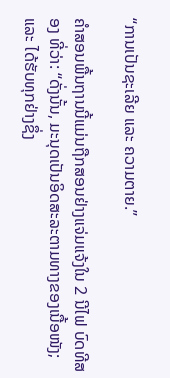“ການເປັນຊະເລີຍ ແລະ ຄວາມຕາຍ.”

ຄຳສອນພື້ນຖານນີ້ແມ່ນຖືກສອນຢ່າງແຈ່ມແຈ້ງໃນ 2 ນີໄຟ ບົດທີສອງ ທີ່ວ່າ: “ດັ່ງນັ້ນ, ມະນຸດເປັນອິດສະລະຕາມທາງຂອງເນື້ອໜັງ; ແລະ ໄດ້ຮັບທຸກຢ່າງຊຶ່ງ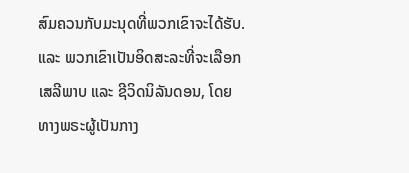ສົມຄວນກັບມະນຸດທີ່ພວກເຂົາຈະໄດ້ຮັບ. ແລະ ພວກເຂົາເປັນອິດສະລະທີ່ຈະເລືອກເສລີພາບ ແລະ ຊີວິດນິລັນດອນ, ໂດຍທາງພຣະຜູ້ເປັນກາງ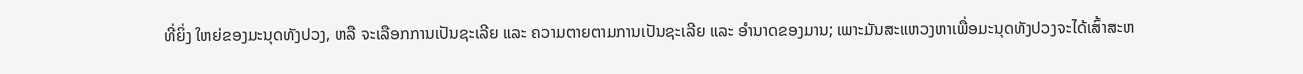ທີ່ຍິ່ງ ໃຫຍ່ຂອງມະນຸດທັງປວງ, ຫລື ຈະເລືອກການເປັນຊະເລີຍ ແລະ ຄວາມຕາຍຕາມການເປັນຊະເລີຍ ແລະ ອຳນາດຂອງມານ; ເພາະມັນສະແຫວງຫາເພື່ອມະນຸດທັງປວງຈະໄດ້ເສົ້າສະຫ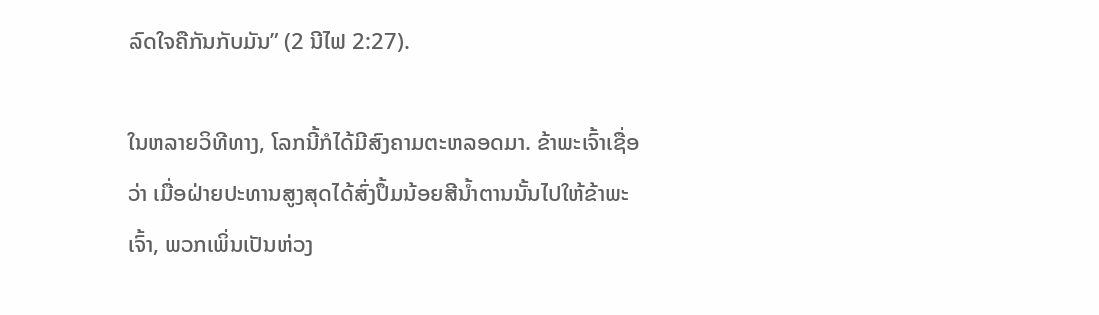ລົດໃຈຄືກັນກັບມັນ” (2 ນີໄຟ 2:27).

ໃນຫລາຍວິທີທາງ, ໂລກນີ້ກໍໄດ້ມີສົງຄາມຕະຫລອດມາ. ຂ້າພະເຈົ້າເຊື່ອວ່າ ເມື່ອຝ່າຍປະທານສູງສຸດໄດ້ສົ່ງປຶ້ມນ້ອຍສີນ້ຳຕານນັ້ນໄປໃຫ້ຂ້າພະເຈົ້າ, ພວກເພິ່ນເປັນຫ່ວງ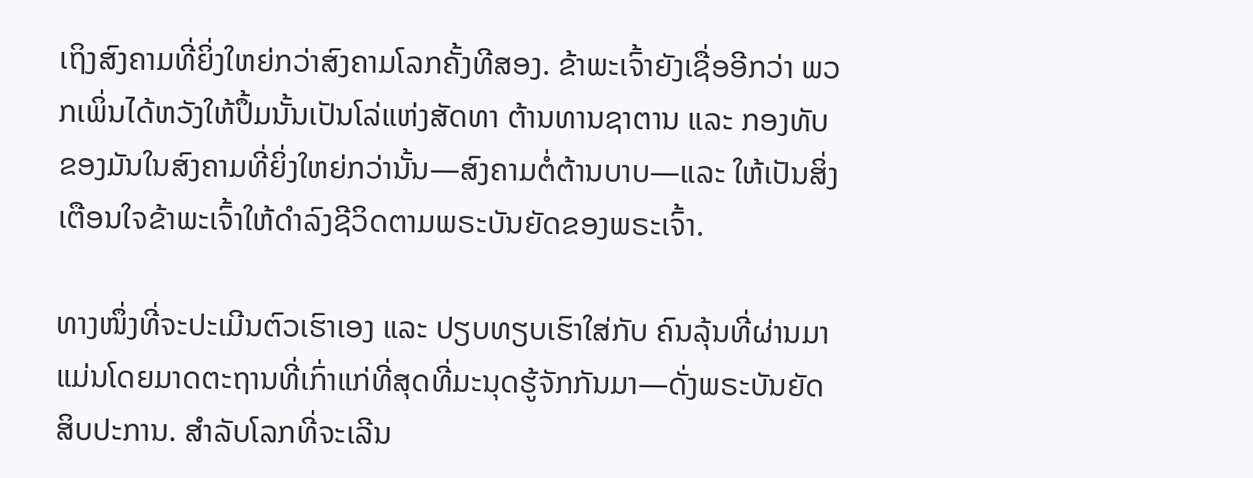ເຖິງສົງຄາມທີ່ຍິ່ງໃຫຍ່ກວ່າສົງຄາມໂລກຄັ້ງທີສອງ. ຂ້າພະເຈົ້າຍັງເຊື່ອອີກວ່າ ພວກເພິ່ນໄດ້ຫວັງໃຫ້ປຶ້ມນັ້ນເປັນໂລ່ແຫ່ງສັດທາ ຕ້ານທານຊາຕານ ແລະ ກອງທັບຂອງມັນໃນສົງຄາມທີ່ຍິ່ງໃຫຍ່ກວ່ານັ້ນ—ສົງຄາມຕໍ່ຕ້ານບາບ—ແລະ ໃຫ້ເປັນສິ່ງເຕືອນໃຈຂ້າພະເຈົ້າໃຫ້ດຳລົງຊີວິດຕາມພຣະບັນຍັດຂອງພຣະເຈົ້າ.

ທາງໜຶ່ງທີ່ຈະປະເມີນຕົວເຮົາເອງ ແລະ ປຽບທຽບເຮົາໃສ່ກັບ ຄົນລຸ້ນທີ່ຜ່ານມາ ແມ່ນໂດຍມາດຕະຖານທີ່ເກົ່າແກ່ທີ່ສຸດທີ່ມະນຸດຮູ້ຈັກກັນມາ—ດັ່ງພຣະບັນຍັດສິບປະການ. ສຳລັບໂລກທີ່ຈະເລີນ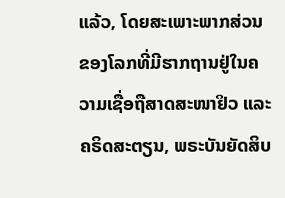ແລ້ວ, ໂດຍສະເພາະພາກສ່ວນຂອງໂລກທີ່ມີຮາກຖານຢູ່ໃນຄວາມເຊື່ອຖືສາດສະໜາຢິວ ແລະ ຄຣິດສະຕຽນ, ພຣະບັນຍັດສິບ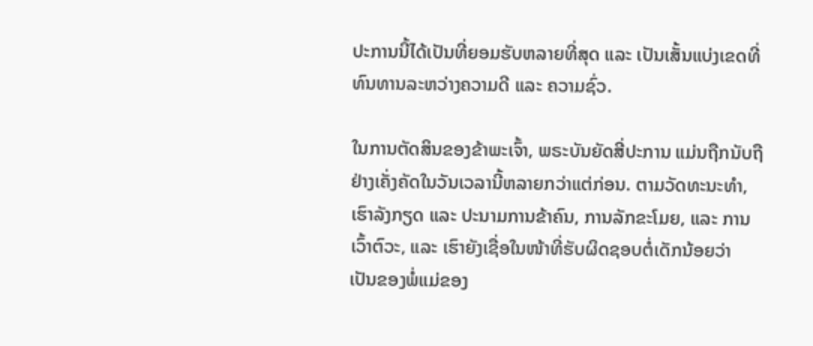ປະການນີ້ໄດ້ເປັນທີ່ຍອມຮັບຫລາຍທີ່ສຸດ ແລະ ເປັນເສັ້ນແບ່ງເຂດທີ່ທົນທານລະຫວ່າງຄວາມດີ ແລະ ຄວາມຊົ່ວ.

ໃນການຕັດສິນຂອງຂ້າພະເຈົ້າ, ພຣະບັນຍັດສີ່ປະການ ແມ່ນຖືກນັບຖືຢ່າງເຄັ່ງຄັດໃນວັນເວລານີ້ຫລາຍກວ່າແຕ່ກ່ອນ. ຕາມວັດທະນະທຳ, ເຮົາລັງກຽດ ແລະ ປະນາມການຂ້າຄົນ, ການລັກຂະໂມຍ, ແລະ ການເວົ້າຕົວະ, ແລະ ເຮົາຍັງເຊື່ອໃນໜ້າທີ່ຮັບຜິດຊອບຕໍ່ເດັກນ້ອຍວ່າ ເປັນຂອງພໍ່ແມ່ຂອງ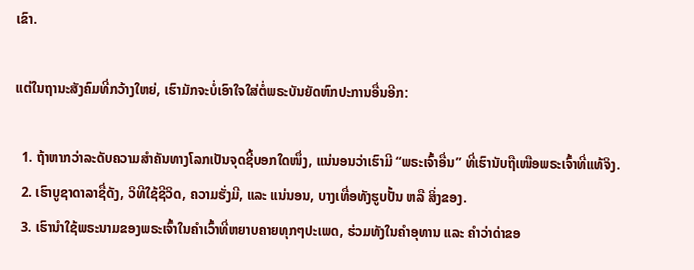ເຂົາ.

ແຕ່ໃນຖານະສັງຄົມທີ່ກວ້າງໃຫຍ່, ເຮົາມັກຈະບໍ່ເອົາໃຈໃສ່ຕໍ່ພຣະບັນຍັດຫົກປະການອື່ນອີກ:

  1. ຖ້າຫາກວ່າລະດັບຄວາມສຳຄັນທາງໂລກເປັນຈຸດຊີ້ບອກໃດໜຶ່ງ, ແນ່ນອນວ່າເຮົາມີ “ພຣະເຈົ້າອື່ນ” ທີ່ເຮົານັບຖືເໜືອພຣະເຈົ້າທີ່ແທ້ຈິງ.
  2. ເຮົາບູຊາດາລາຊື່ດັງ, ວິທີໃຊ້ຊີວິດ, ຄວາມຮັ່ງມີ, ແລະ ແນ່ນອນ, ບາງເທື່ອທັງຮູບປັ້ນ ຫລື ສິ່ງຂອງ.
  3. ເຮົານຳໃຊ້ພຣະນາມຂອງພຣະເຈົ້າໃນຄຳເວົ້າທີ່ຫຍາບຄາຍທຸກໆປະເພດ, ຮ່ວມທັງໃນຄຳອຸທານ ແລະ ຄຳວ່າດ່າຂອ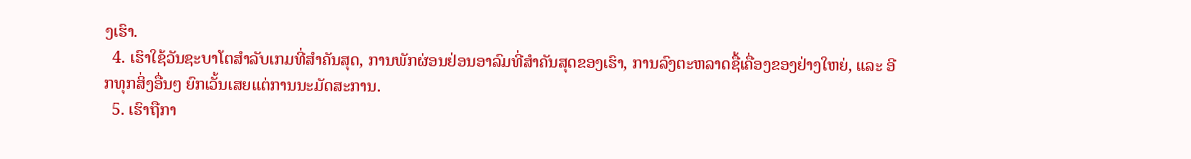ງເຮົາ.
  4. ເຮົາໃຊ້ວັນຊະບາໂຕສຳລັບເກມທີ່ສຳຄັນສຸດ, ການພັກຜ່ອນຢ່ອນອາລົມທີ່ສຳຄັນສຸດຂອງເຮົາ, ການລົງຕະຫລາດຊື້ເຄື່ອງຂອງຢ່າງໃຫຍ່, ແລະ ອີກທຸກສິ່ງອື່ນໆ ຍົກເວັ້ນເສຍແຕ່ການນະມັດສະການ.
  5. ເຮົາຖືກາ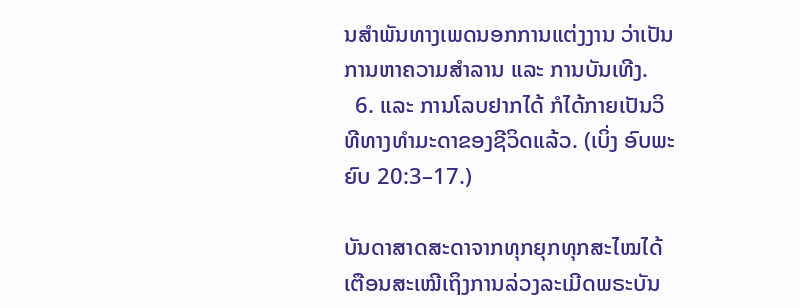ນສຳພັນທາງເພດນອກການແຕ່ງງານ ວ່າເປັນການຫາຄວາມສຳລານ ແລະ ການບັນເທີງ.
  6. ແລະ ການໂລບຢາກໄດ້ ກໍໄດ້ກາຍເປັນວິທີທາງທຳມະດາຂອງຊີວິດແລ້ວ. (ເບິ່ງ ອົບພະຍົບ 20:3–17.)

ບັນດາສາດສະດາຈາກທຸກຍຸກທຸກສະໄໝໄດ້ເຕືອນສະເໝີເຖິງການລ່ວງລະເມີດພຣະບັນ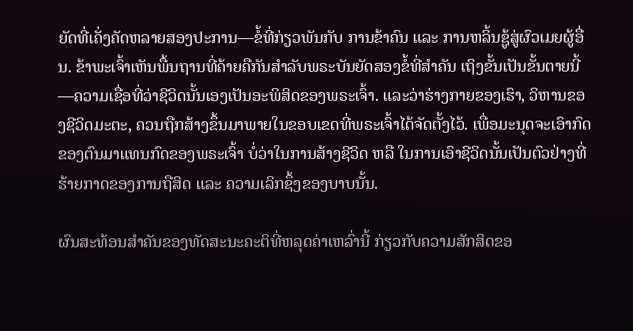ຍັດທີ່ເຄັ່ງຄັດຫລາຍສອງປະການ—ຂໍ້ທີ່ກ່ຽວພັນກັບ ການຂ້າຄົນ ແລະ ການຫລິ້ນຊູ້ສູ່ຜົວເມຍຜູ້ອື່ນ. ຂ້າພະເຈົ້າເຫັນພື້ນຖານທີ່ຄ້າຍຄືກັນສຳລັບພຣະບັນຍັດສອງຂໍ້ທີ່ສຳຄັນ ເຖິງຂັ້ນເປັນຂັ້ນຕາຍນີ້—ຄວາມເຊື່ອທີ່ວ່າຊີວິດນັ້ນເອງເປັນອະພິສິດຂອງພຣະເຈົ້າ. ແລະວ່າຮ່າງກາຍຂອງເຮົາ, ວິຫານຂອງຊີວິດມະຕະ, ຄວນຖືກສ້າງຂຶ້ນມາພາຍໃນຂອບເຂດທີ່ພຣະເຈົ້າໄດ້ຈັດຕັ້ງໄວ້. ເພື່ອມະນຸດຈະເອົາກົດຂອງຕົນມາແທນກົດຂອງພຣະເຈົ້າ ບໍ່ວ່າໃນການສ້າງຊີວິດ ຫລື ໃນການເອົາຊີວິດນັ້ນເປັນຕົວຢ່າງທີ່ຮ້າຍກາດຂອງການຖືສິດ ແລະ ຄວາມເລິກຊຶ້ງຂອງບາບນັ້ນ.

ຜົນສະທ້ອນສຳຄັນຂອງທັດສະນະຄະຕິທີ່ຫລຸດຄ່າເຫລົ່ານີ້ ກ່ຽວກັບຄວາມສັກສິດຂອ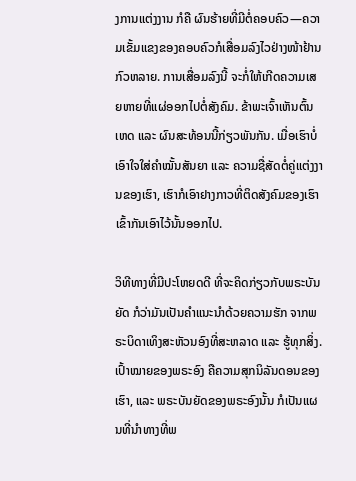ງການແຕ່ງງານ ກໍຄື ຜົນຮ້າຍທີ່ມີຕໍ່ຄອບຄົວ—ຄວາມເຂັ້ມແຂງຂອງຄອບຄົວກໍເສື່ອມລົງໄວຢ່າງໜ້າຢ້ານກົວຫລາຍ. ການເສື່ອມລົງນີ້ ຈະກໍ່ໃຫ້ເກີດຄວາມເສຍຫາຍທີ່ແຜ່ອອກໄປຕໍ່ສັງຄົມ. ຂ້າພະເຈົ້າເຫັນຕົ້ນເຫດ ແລະ ຜົນສະທ້ອນນີ້ກ່ຽວພັນກັນ. ເມື່ອເຮົາບໍ່ເອົາໃຈໃສ່ຄຳໝັ້ນສັນຍາ ແລະ ຄວາມຊື່ສັດຕໍ່ຄູ່ແຕ່ງງານຂອງເຮົາ, ເຮົາກໍເອົາຢາງກາວທີ່ຕິດສັງຄົມຂອງເຮົາເຂົ້າກັນເອົາໄວ້ນັ້ນອອກໄປ.

ວິທີທາງທີ່ມີປະໂຫຍດດີ ທີ່ຈະຄິດກ່ຽວກັບພຣະບັນຍັດ ກໍວ່າມັນເປັນຄຳແນະນຳດ້ວຍຄວາມຮັກ ຈາກພຣະບິດາເທິງສະຫັວນອົງທີ່ສະຫລາດ ແລະ ຮູ້ທຸກສິ່ງ. ເປົ້າໝາຍຂອງພຣະອົງ ຄືຄວາມສຸກນິລັນດອນຂອງເຮົາ, ແລະ ພຣະບັນຍັດຂອງພຣະອົງນັ້ນ ກໍເປັນແຜນທີ່ນຳທາງທີ່ພ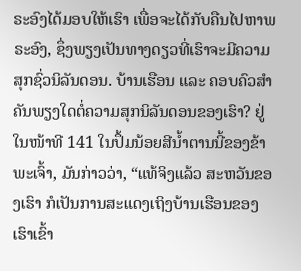ຣະອົງໄດ້ມອບໃຫ້ເຮົາ ເພື່ອຈະໄດ້ກັບຄືນໄປຫາພຣະອົງ, ຊຶ່ງພຽງເປັນທາງດຽວທີ່ເຮົາຈະມີຄວາມສຸກຊົ່ວນິລັນດອນ. ບ້ານເຮືອນ ແລະ ຄອບຄົວສຳຄັນພຽງໃດຕໍ່ຄວາມສຸກນິລັນດອນຂອງເຮົາ? ຢູ່ໃນໜ້າທີ 141 ໃນປຶ້ມນ້ອຍສີນ້ຳຕານນີ້ຂອງຂ້າພະເຈົ້າ, ມັນກ່າວວ່າ, “ແທ້ຈິງແລ້ວ ສະຫວັນຂອງເຮົາ ກໍເປັນການສະແດງເຖິງບ້ານເຮືອນຂອງເຮົາເຂົ້າ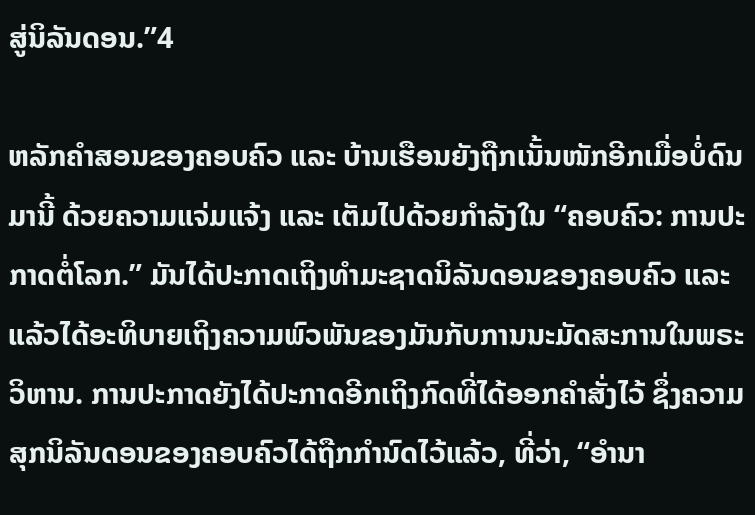ສູ່ນິລັນດອນ.”4

ຫລັກຄຳສອນຂອງຄອບຄົວ ແລະ ບ້ານເຮືອນຍັງຖືກເນັ້ນໜັກອີກເມື່ອບໍ່ດົນມານີ້ ດ້ວຍຄວາມແຈ່ມແຈ້ງ ແລະ ເຕັມໄປດ້ວຍກຳລັງໃນ “ຄອບຄົວ: ການປະກາດຕໍ່ໂລກ.” ມັນໄດ້ປະກາດເຖິງທຳມະຊາດນິລັນດອນຂອງຄອບຄົວ ແລະ ແລ້ວໄດ້ອະທິບາຍເຖິງຄວາມພົວພັນຂອງມັນກັບການນະມັດສະການໃນພຣະວິຫານ. ການປະກາດຍັງໄດ້ປະກາດອີກເຖິງກົດທີ່ໄດ້ອອກຄຳສັ່ງໄວ້ ຊຶ່ງຄວາມສຸກນິລັນດອນຂອງຄອບຄົວໄດ້ຖືກກຳນົດໄວ້ແລ້ວ, ທີ່ວ່າ, “ອຳນາ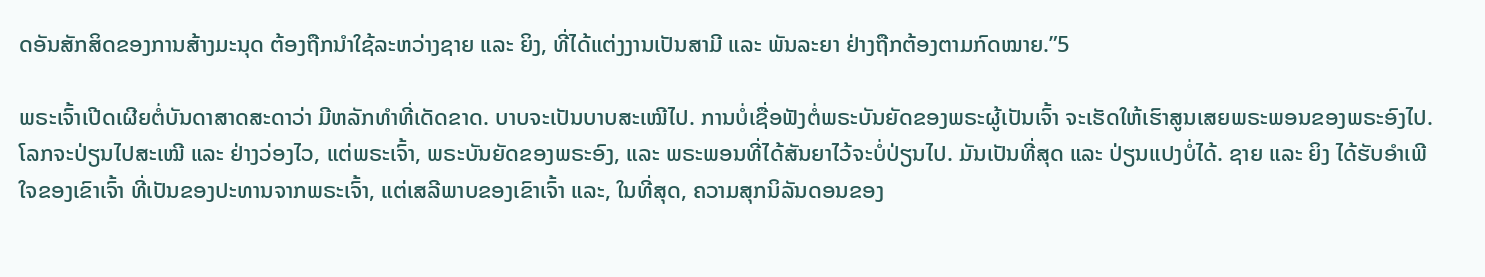ດອັນສັກສິດຂອງການສ້າງມະນຸດ ຕ້ອງຖືກນຳໃຊ້ລະຫວ່າງຊາຍ ແລະ ຍິງ, ທີ່ໄດ້ແຕ່ງງານເປັນສາມີ ແລະ ພັນລະຍາ ຢ່າງຖືກຕ້ອງຕາມກົດໝາຍ.”5

ພຣະເຈົ້າເປີດເຜີຍຕໍ່ບັນດາສາດສະດາວ່າ ມີຫລັກທຳທີ່ເດັດຂາດ. ບາບຈະເປັນບາບສະເໝີໄປ. ການບໍ່ເຊື່ອຟັງຕໍ່ພຣະບັນຍັດຂອງພຣະຜູ້ເປັນເຈົ້າ ຈະເຮັດໃຫ້ເຮົາສູນເສຍພຣະພອນຂອງພຣະອົງໄປ. ໂລກຈະປ່ຽນໄປສະເໝີ ແລະ ຢ່າງວ່ອງໄວ, ແຕ່ພຣະເຈົ້າ, ພຣະບັນຍັດຂອງພຣະອົງ, ແລະ ພຣະພອນທີ່ໄດ້ສັນຍາໄວ້ຈະບໍ່ປ່ຽນໄປ. ມັນເປັນທີ່ສຸດ ແລະ ປ່ຽນແປງບໍ່ໄດ້. ຊາຍ ແລະ ຍິງ ໄດ້ຮັບອຳເພີໃຈຂອງເຂົາເຈົ້າ ທີ່ເປັນຂອງປະທານຈາກພຣະເຈົ້າ, ແຕ່ເສລີພາບຂອງເຂົາເຈົ້າ ແລະ, ໃນທີ່ສຸດ, ຄວາມສຸກນິລັນດອນຂອງ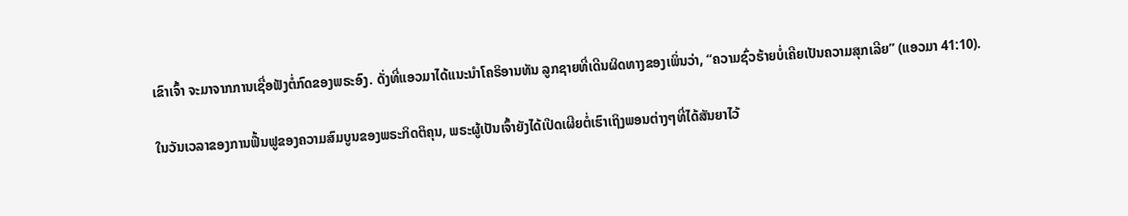ເຂົາເຈົ້າ ຈະມາຈາກການເຊື່ອຟັງຕໍ່ກົດຂອງພຣະອົງ. ດັ່ງທີ່ແອວມາໄດ້ແນະນຳໂຄຣິອານທັນ ລູກຊາຍທີ່ເດີນຜິດທາງຂອງເພິ່ນວ່າ, “ຄວາມຊົ່ວຮ້າຍບໍ່ເຄີຍເປັນຄວາມສຸກເລີຍ” (ແອວມາ 41:10).

ໃນວັນເວລາຂອງການຟື້ນຟູຂອງຄວາມສົມບູນຂອງພຣະກິດຕິຄຸນ, ພຣະຜູ້ເປັນເຈົ້າຍັງໄດ້ເປີດເຜີຍຕໍ່ເຮົາເຖິງພອນຕ່າງໆທີ່ໄດ້ສັນຍາໄວ້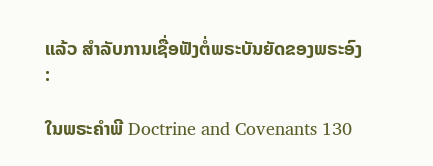ແລ້ວ ສຳລັບການເຊື່ອຟັງຕໍ່ພຣະບັນຍັດຂອງພຣະອົງ:

ໃນພຣະຄຳພີ Doctrine and Covenants 130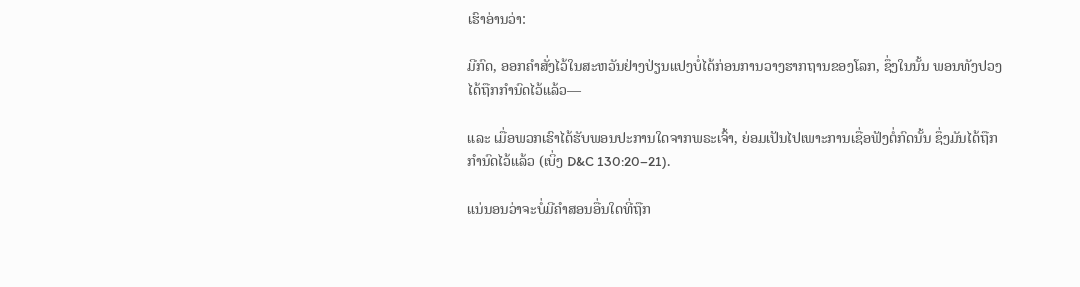ເຮົາອ່ານວ່າ:

ມີກົດ, ອອກຄຳສັ່ງໄວ້ໃນສະຫວັນຢ່າງປ່ຽນແປງບໍ່ໄດ້ກ່ອນການວາງຮາກຖານຂອງໂລກ, ຊຶ່ງໃນນັ້ນ ພອນທັງປວງໄດ້ຖືກກຳນົດໄວ້ແລ້ວ—

ແລະ ເມື່ອພວກເຮົາໄດ້ຮັບພອນປະການໃດຈາກພຣະເຈົ້າ, ຍ່ອມເປັນໄປເພາະການເຊື່ອຟັງຕໍ່ກົດນັ້ນ ຊຶ່ງມັນໄດ້ຖືກກຳນົດໄວ້ແລ້ວ (ເບິ່ງ D&C 130:20–21).

ແນ່ນອນວ່າຈະບໍ່ມີຄຳສອນອື່ນໃດທີ່ຖືກ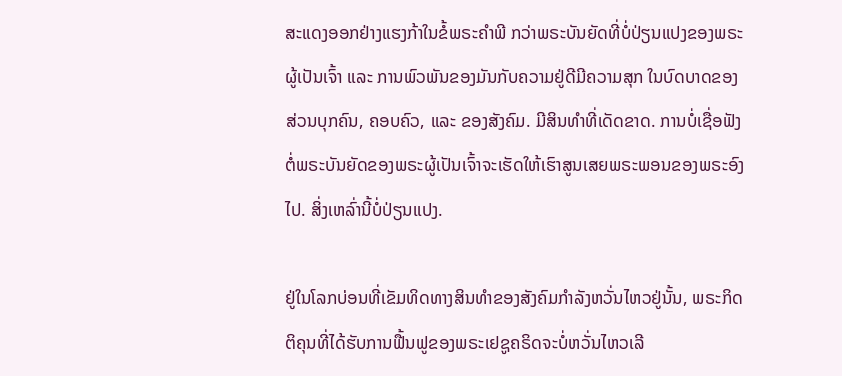ສະແດງອອກຢ່າງແຮງກ້າໃນຂໍ້ພຣະຄຳພີ ກວ່າພຣະບັນຍັດທີ່ບໍ່ປ່ຽນແປງຂອງພຣະຜູ້ເປັນເຈົ້າ ແລະ ການພົວພັນຂອງມັນກັບຄວາມຢູ່ດີມີຄວາມສຸກ ໃນບົດບາດຂອງສ່ວນບຸກຄົນ, ຄອບຄົວ, ແລະ ຂອງສັງຄົມ. ມີສິນທຳທີ່ເດັດຂາດ. ການບໍ່ເຊື່ອຟັງຕໍ່ພຣະບັນຍັດຂອງພຣະຜູ້ເປັນເຈົ້າຈະເຮັດໃຫ້ເຮົາສູນເສຍພຣະພອນຂອງພຣະອົງໄປ. ສິ່ງເຫລົ່ານີ້ບໍ່ປ່ຽນແປງ.

ຢູ່ໃນໂລກບ່ອນທີ່ເຂັມທິດທາງສິນທຳຂອງສັງຄົມກຳລັງຫວັ່ນໄຫວຢູ່ນັ້ນ, ພຣະກິດຕິຄຸນທີ່ໄດ້ຮັບການຟື້ນຟູຂອງພຣະເຢຊູຄຣິດຈະບໍ່ຫວັ່ນໄຫວເລີ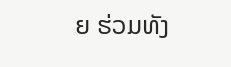ຍ ຮ່ວມທັງ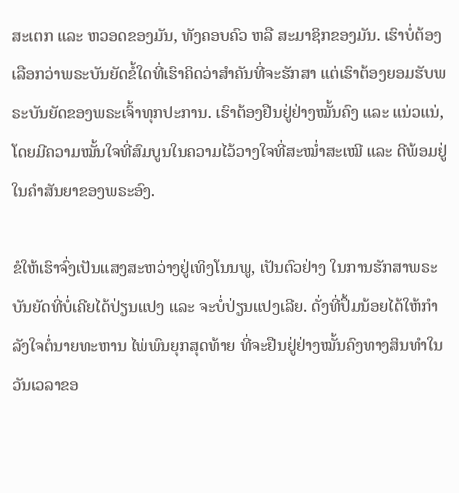ສະເຕກ ແລະ ຫວອດຂອງມັນ, ທັງຄອບຄົວ ຫລື ສະມາຊິກຂອງມັນ. ເຮົາບໍ່ຕ້ອງເລືອກວ່າພຣະບັນຍັດຂໍ້ໃດທີ່ເຮົາຄິດວ່າສຳຄັນທີ່ຈະຮັກສາ ແຕ່ເຮົາຕ້ອງຍອມຮັບພຣະບັນຍັດຂອງພຣະເຈົ້າທຸກປະການ. ເຮົາຕ້ອງຢືນຢູ່ຢ່າງໝັ້ນຄົງ ແລະ ແນ່ວແນ່, ໂດຍມີຄວາມໝັ້ນໃຈທີ່ສົມບູນໃນຄວາມໄວ້ວາງໃຈທີ່ສະໝ່ຳສະເໝີ ແລະ ດີພ້ອມຢູ່ໃນຄຳສັນຍາຂອງພຣະອົງ.

ຂໍໃຫ້ເຮົາຈົ່ງເປັນແສງສະຫວ່າງຢູ່ເທິງໂນນພູ, ເປັນຕົວຢ່າງ ໃນການຮັກສາພຣະບັນຍັດທີ່ບໍ່ເຄີຍໄດ້ປ່ຽນແປງ ແລະ ຈະບໍ່ປ່ຽນແປງເລີຍ. ດັ່ງທີ່ປຶ້ມນ້ອຍໄດ້ໃຫ້ກຳລັງໃຈຕໍ່ນາຍທະຫານ ໄພ່ພົນຍຸກສຸດທ້າຍ ທີ່ຈະຢືນຢູ່ຢ່າງໝັ້ນຄົງທາງສິນທຳໃນວັນເວລາຂອ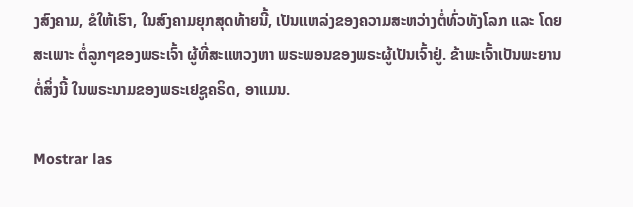ງສົງຄາມ, ຂໍໃຫ້ເຮົາ, ໃນສົງຄາມຍຸກສຸດທ້າຍນີ້, ເປັນແຫລ່ງຂອງຄວາມສະຫວ່າງຕໍ່ທົ່ວທັງໂລກ ແລະ ໂດຍສະເພາະ ຕໍ່ລູກໆຂອງພຣະເຈົ້າ ຜູ້ທີ່ສະແຫວງຫາ ພຣະພອນຂອງພຣະຜູ້ເປັນເຈົ້າຢູ່. ຂ້າພະເຈົ້າເປັນພະຍານຕໍ່ສິ່ງນີ້ ໃນພຣະນາມຂອງພຣະເຢຊູຄຣິດ, ອາແມນ.

Mostrar las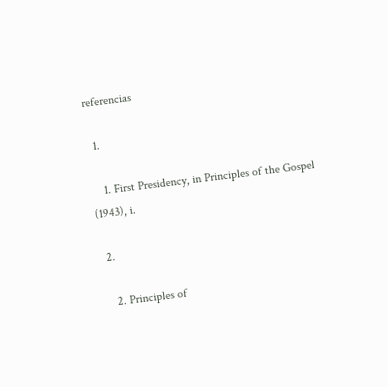referencias

  1.

    1. First Presidency, in Principles of the Gospel (1943), i.

  2.

    2. Principles of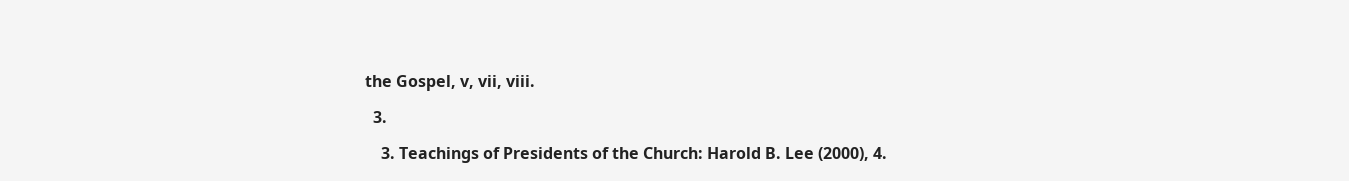the Gospel, v, vii, viii.

  3.

    3. Teachings of Presidents of the Church: Harold B. Lee (2000), 4.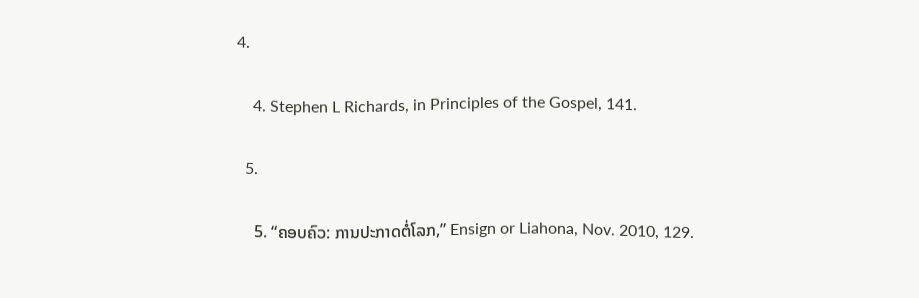4.

    4. Stephen L Richards, in Principles of the Gospel, 141.

  5.

    5. “ຄອບຄົວ: ການປະກາດຕໍ່ໂລກ,” Ensign or Liahona, Nov. 2010, 129.